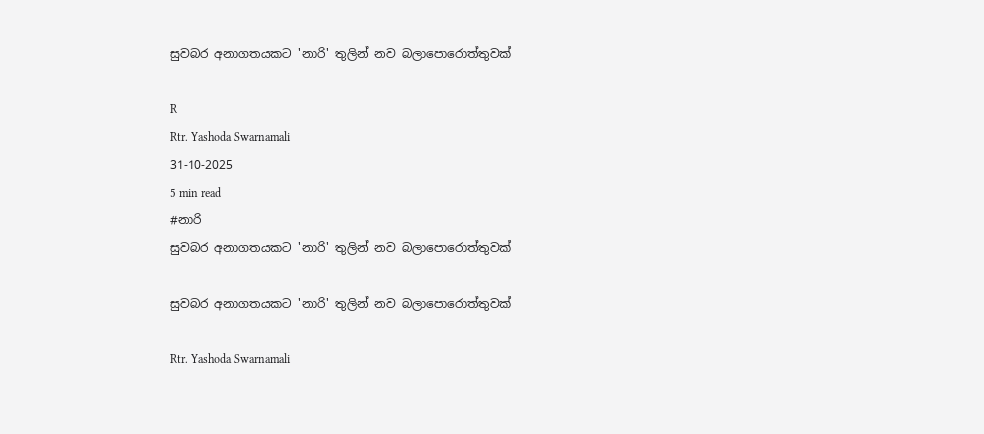සුවබර අනාගතයකට 'නාරි' තුලින් නව බලාපොරොත්තුවක්

R
Rtr. Yashoda Swarnamali
31-10-2025
5 min read
#නාරි
සුවබර අනාගතයකට 'නාරි' තුලින් නව බලාපොරොත්තුවක්

සුවබර අනාගතයකට 'නාරි' තුලින් නව බලාපොරොත්තුවක්

Rtr. Yashoda Swarnamali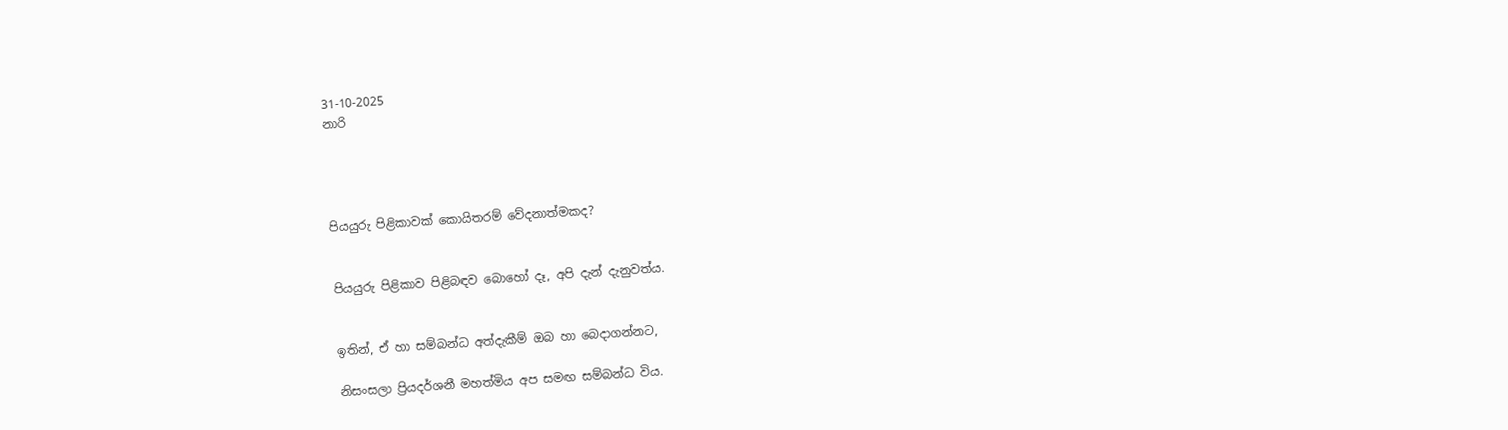31-10-2025
නාරි




පියයුරු පිළිකාවක් කොයිතරම් වේදනාත්මකද?


පියයුරු පිළිකාව පිළිබඳව බොහෝ දෑ, අපි දැන් දැනුවත්ය.


ඉතින්, ඒ හා සම්බන්ධ අත්දැකීම් ඔබ හා බෙදාගන්නට,

නිසංසලා ප්‍රියදර්ශනී මහත්මිය අප සමඟ සම්බන්ධ විය.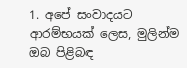1. අපේ සංවාදයට ආරම්භයක් ලෙස, මුලින්ම ඔබ පිළිබඳ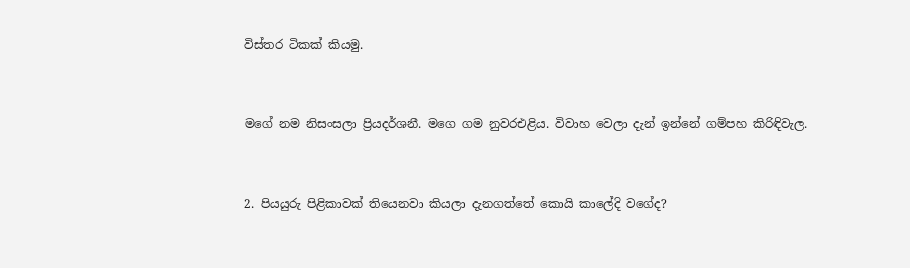විස්තර ටිකක් කියමු.


මගේ නම නිසංසලා ප්‍රියදර්ශනී. මගෙ ගම නුවරඑළිය. විවාහ වෙලා දැන් ඉන්නේ ගම්පහ කිරිඳිවැල.


2. පියයුරු පිළිකාවක් තියෙනවා කියලා දැනගත්තේ කොයි කාලේදි වගේද?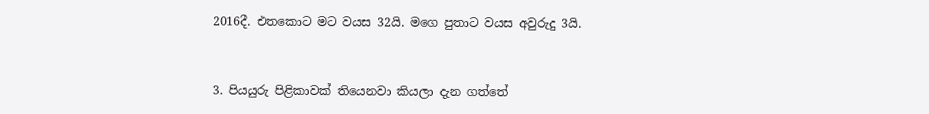2016දී. එතකොට මට වයස 32යි. මගෙ පුතාට වයස අවුරුදු 3යි.


3. පියයුරු පිළිකාවක් තියෙනවා කියලා දැන ගත්තේ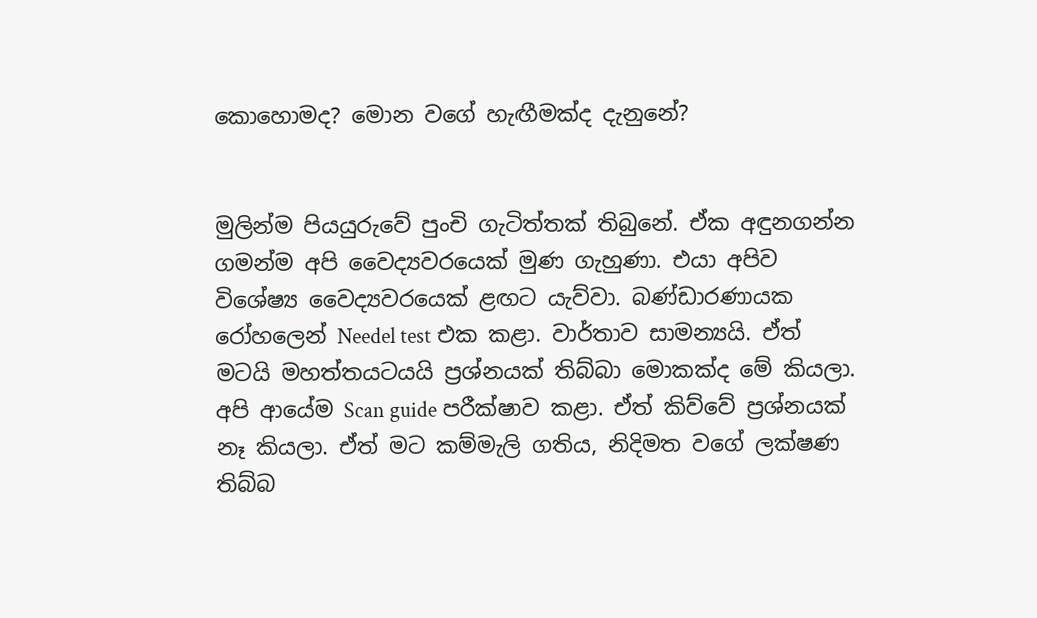කොහොමද? මොන වගේ හැඟීමක්ද දැනුනේ?


මුලින්ම පියයුරුවේ පුංචි ගැටිත්තක් තිබුනේ. ඒක අඳුනගන්න ගමන්ම අපි වෛද්‍යවරයෙක් මුණ ගැහුණා. එයා අපිව විශේෂ්‍ය වෛද්‍යවරයෙක් ළඟට යැව්වා. බණ්ඩාරණායක රෝහලෙන් Needel test එක කළා. වාර්තාව සාමන්‍යයි. ඒත් මටයි මහත්තයටයයි ප්‍රශ්නයක් තිබ්බා මොකක්ද මේ කියලා. අපි ආයේම Scan guide පරීක්ෂාව කළා. ඒත් කිව්වේ ප්‍රශ්නයක් නෑ කියලා. ඒත් මට කම්මැලි ගතිය, නිදිමත වගේ ලක්ෂණ තිබ්බ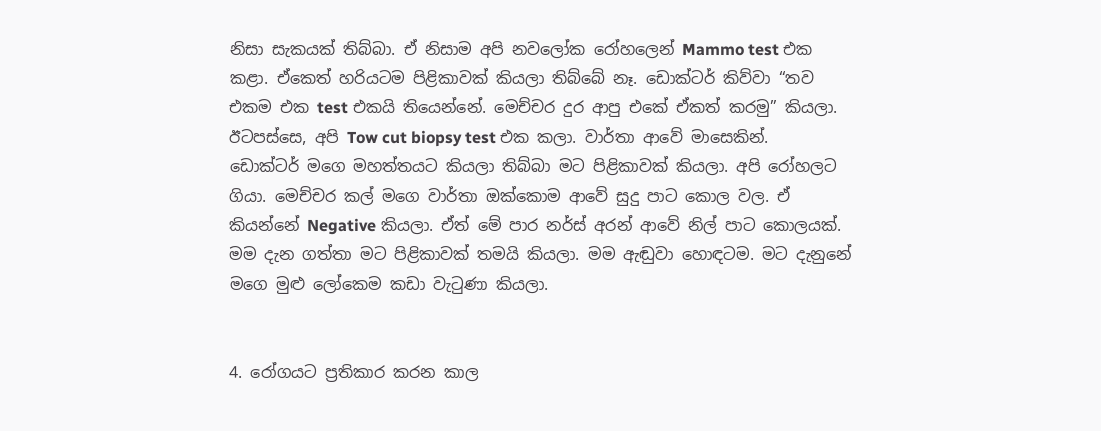නිසා සැකයක් තිබ්බා. ඒ නිසාම අපි නවලෝක රෝහලෙන් Mammo test එක කළා. ඒකෙත් හරියටම පිළිකාවක් කියලා තිබ්බේ නෑ. ඩොක්ටර් කිව්වා “තව එකම එක test එකයි තියෙන්නේ. මෙච්චර දුර ආපු එකේ ඒකත් කරමු” කියලා. ඊටපස්සෙ, අපි Tow cut biopsy test එක කලා. වාර්තා ආවේ මාසෙකින්. ඩොක්ටර් මගෙ මහත්තයට කියලා තිබ්බා මට පිළිකාවක් කියලා. අපි රෝහලට ගියා. මෙච්චර කල් මගෙ වාර්තා ඔක්කොම ආවේ සුදු පාට කොල වල. ඒ කියන්නේ Negative කියලා. ඒත් මේ පාර නර්ස් අරන් ආවේ නිල් පාට කොලයක්. මම දැන ගත්තා මට පිළිකාවක් තමයි කියලා. මම ඇඬුවා හොඳටම. මට දැනුනේ මගෙ මුළු ලෝකෙම කඩා වැටුණා කියලා.


4. රෝගයට ප්‍රතිකාර කරන කාල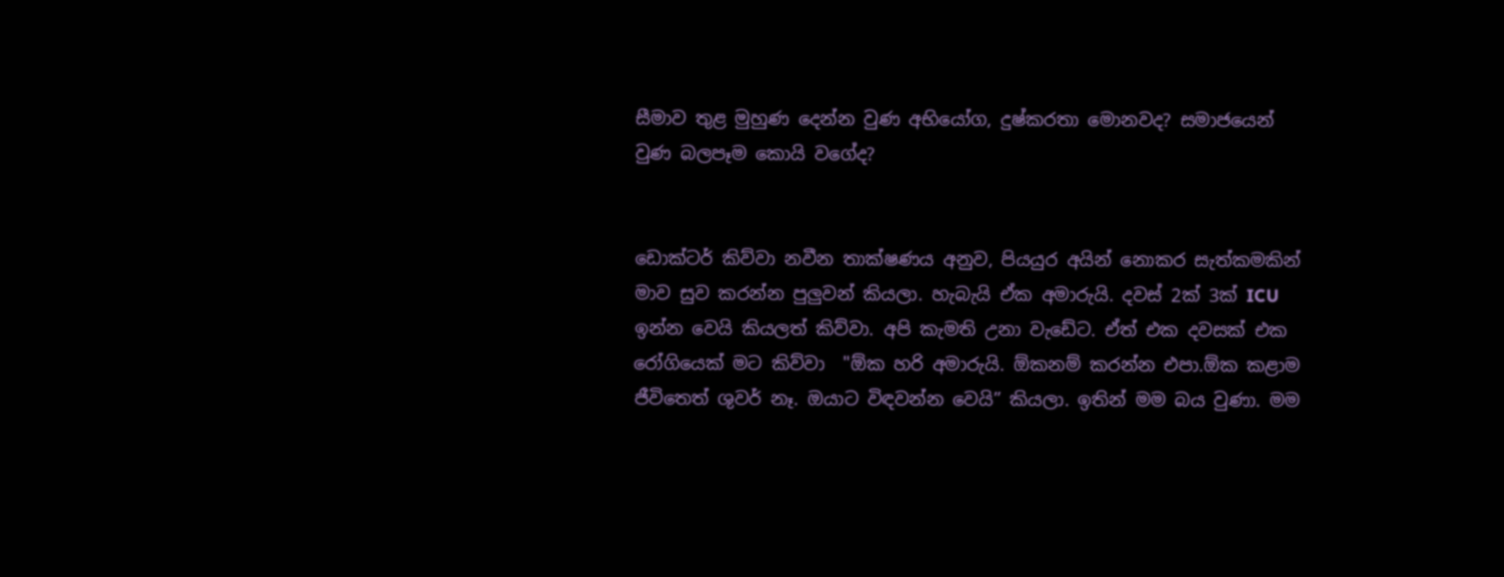සීමාව තුළ මුහුණ දෙන්න වුණ අභියෝග, දුෂ්කරතා මොනවද? සමාජයෙන් වුණ බලපෑම කොයි වගේද?


ඩොක්ටර් කිව්වා නවීන තාක්ෂණය අනුව, පියයුර අයින් නොකර සැත්කමකින් මාව සුව කරන්න පුලුවන් කියලා. හැබැයි ඒක අමාරුයි. දවස් 2ක් 3ක් ICU ඉන්න වෙයි කියලත් කිව්වා. අපි කැමති උනා වැඩේට. ඒත් එක දවසක් එක රෝගියෙක් මට කිව්වා  "ඕක හරි අමාරුයි. ඕකනම් කරන්න එපා.ඕක කළාම ජීවිතෙත් ශුවර් නෑ. ඔයාට විඳවන්න වෙයි” කියලා. ඉතින් මම බය වුණා. මම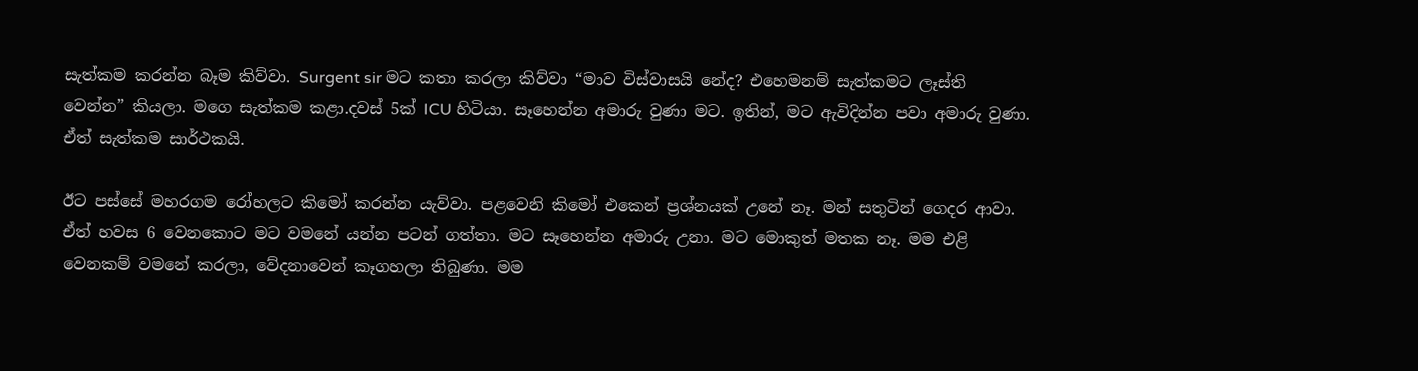සැත්කම කරන්න බෑම කිව්වා. Surgent sir මට කතා කරලා කිව්වා “මාව විස්වාසයි නේද? එහෙමනම් සැත්කමට ලෑස්ති වෙන්න” කියලා. මගෙ සැත්කම කළා.දවස් 5ක් ICU හිටියා. සෑහෙන්න අමාරු වුණා මට. ඉතින්, මට ඇවිදින්න පවා අමාරු වුණා. ඒත් සැත්කම සාර්ථකයි.

ඊට පස්සේ මහරගම රෝහලට කිමෝ කරන්න යැව්වා. පළවෙනි කිමෝ එකෙන් ප්‍රශ්නයක් උනේ නෑ. මන් සතුටින් ගෙදර ආවා. ඒත් හවස 6 වෙනකොට මට වමනේ යන්න පටන් ගත්තා. මට සෑහෙන්න අමාරු උනා. මට මොකුත් මතක නෑ. මම එළි වෙනකම් වමනේ කරලා, වේදනාවෙන් කෑගහලා තිබුණා. මම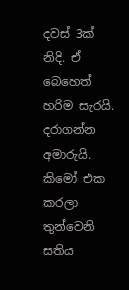දවස් 3ක් නිදි. ඒ බෙහෙත් හරිම සැරයි. දරාගන්න අමාරුයි. කිමෝ එක කරලා තුන්වෙනි සතිය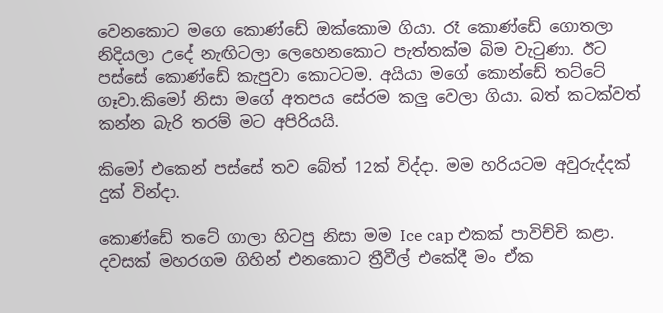වෙනකොට මගෙ කොණ්ඩේ ඔක්කොම ගියා. රෑ කොණ්ඩේ ගොතලා නිදියලා උදේ නැඟිටලා ලෙහෙනකොට පැත්තක්ම බිම වැටුණා. ඊට පස්සේ කොණ්ඩේ කැපුවා කොටටම. අයියා මගේ කොන්ඩේ තට්ටේ ගෑවා.කිමෝ නිසා මගේ අතපය සේරම කලු වෙලා ගියා. බත් කටක්වත් කන්න බැරි තරම් මට අපිරියයි.

කිමෝ එකෙන් පස්සේ තව බේත් 12ක් විද්දා. මම හරියටම අවුරුද්දක් දුක් වින්දා.

කොණ්ඩේ තටේ ගාලා හිටපු නිසා මම Ice cap එකක් පාවිච්චි කළා. දවසක් මහරගම ගිහින් එනකොට ත්‍රීවීල් එකේදී මං ඒක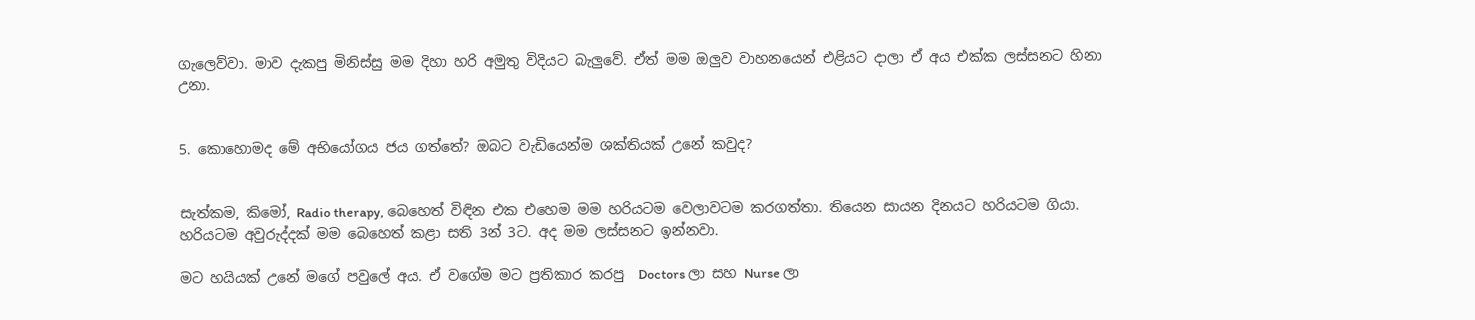ගැලෙව්වා. මාව දැකපු මිනිස්සු මම දිහා හරි අමුතු විදියට බැලුවේ. ඒත් මම ඔලුව වාහනයෙන් එළියට දාලා ඒ අය එක්ක ලස්සනට හිනා උනා.


5. කොහොමද මේ අභියෝගය ජය ගත්තේ? ඔබට වැඩියෙන්ම ශක්තියක් උනේ කවුද?


සැත්කම, කිමෝ, Radio therapy, බෙහෙත් විඳින එක එහෙම මම හරියටම වෙලාවටම කරගත්තා. තියෙන සායන දිනයට හරියටම ගියා. හරියටම අවුරුද්දක් මම බෙහෙත් කළා සති 3න් 3ට. අද මම ලස්සනට ඉන්නවා.

මට හයියක් උනේ මගේ පවුලේ අය. ඒ වගේම මට ප්‍රතිකාර කරපු  Doctors ලා සහ Nurse ලා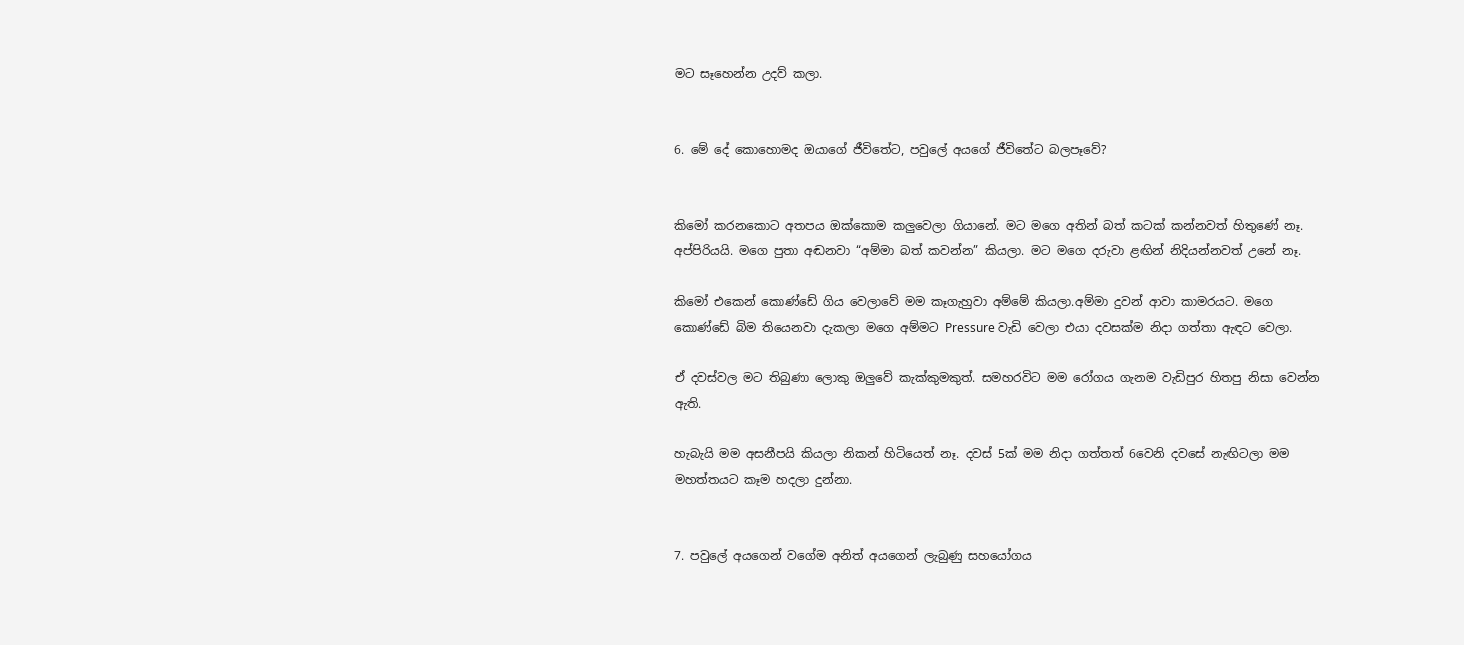මට සෑහෙන්න උදව් කලා.


6. මේ දේ කොහොමද ඔයාගේ ජීවිතේට, පවුලේ අයගේ ජීවිතේට බලපෑවේ?


කිමෝ කරනකොට අතපය ඔක්කොම කලුවෙලා ගියානේ. මට මගෙ අතින් බත් කටක් කන්නවත් හිතුණේ නෑ. අප්පිරියයි. මගෙ පුතා අඬනවා “අම්මා බත් කවන්න” කියලා. මට මගෙ දරුවා ළඟින් නිදියන්නවත් උනේ නෑ.

කිමෝ එකෙන් කොණ්ඩේ ගිය වෙලාවේ මම කෑගැහුවා අම්මේ කියලා.අම්මා දුවන් ආවා කාමරයට. මගෙ කොණ්ඩේ බිම තියෙනවා දැකලා මගෙ අම්මට Pressure වැඩි වෙලා එයා දවසක්ම නිදා ගත්තා ඇඳට වෙලා.

ඒ දවස්වල මට තිබුණා ලොකු ඔලුවේ කැක්කුමකුත්. සමහරවිට මම රෝගය ගැනම වැඩිපුර හිතපු නිසා වෙන්න ඇති.

හැබැයි මම අසනීපයි කියලා නිකන් හිටියෙත් නෑ. දවස් 5ක් මම නිදා ගත්තත් 6වෙනි දවසේ නැඟිටලා මම මහත්තයට කෑම හදලා දුන්නා.


7. පවුලේ අයගෙන් වගේම අනිත් අයගෙන් ලැබුණු සහයෝගය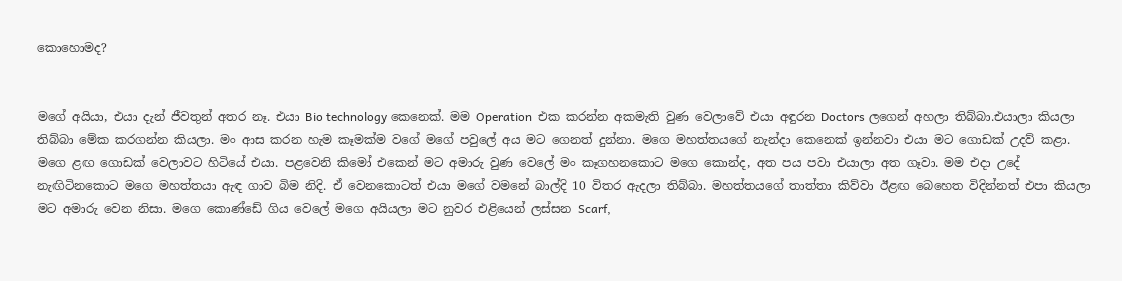කොහොමද?


මගේ අයියා, එයා දැන් ජීවතුන් අතර නෑ. එයා Bio technology කෙනෙක්. මම Operation  එක කරන්න අකමැති වුණ වෙලාවේ එයා අඳුරන Doctors ලගෙන් අහලා තිබ්බා.එයාලා කියලා තිබ්බා මේක කරගන්න කියලා. මං ආස කරන හැම කෑමක්ම වගේ මගේ පවුලේ අය මට ගෙනත් දුන්නා. මගෙ මහත්තයගේ නැන්දා කෙනෙක් ඉන්නවා එයා මට ගොඩක් උදව් කළා. මගෙ ළඟ ගොඩක් වෙලාවට හිටියේ එයා. පළවෙනි කිමෝ එකෙන් මට අමාරු වුණ වෙලේ මං කෑගහනකොට මගෙ කොන්ද, අත පය පවා එයාලා අත ගෑවා. මම එදා උදේ නැඟිටිනකොට මගෙ මහත්තයා ඇඳ ගාව බිම නිදි. ඒ වෙනකොටත් එයා මගේ වමනේ බාල්දි 10 විතර ඇදලා තිබ්බා. මහත්තයගේ තාත්තා කිව්වා ඊළඟ බෙහෙත විදින්නත් එපා කියලා මට අමාරු වෙන නිසා. මගෙ කොණ්ඩේ ගිය වෙලේ මගෙ අයියලා මට නුවර එළියෙන් ලස්සන Scarf,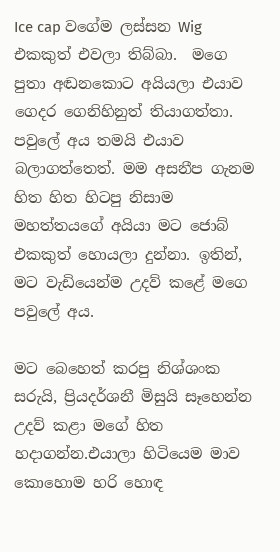Ice cap වගේම ලස්සන Wig එකකුත් එවලා තිබ්බා.  මගෙ පුතා අඬනකොට අයියලා එයාව ගෙදර ගෙනිහිනුත් තියාගත්තා. පවුලේ අය තමයි එයාව බලාගත්තෙත්. මම අසනීප ගැනම හිත හිත හිටපු නිසාම මහත්තයගේ අයියා මට ජොබ් එකකුත් හොයලා දුන්නා. ඉතින්, මට වැඩියෙන්ම උදව් කළේ මගෙ පවුලේ අය.

මට බෙහෙත් කරපු නිශ්ශංක සරුයි, ප්‍රියදර්ශනී මිසුයි සෑහෙන්න උදව් කළා මගේ හිත හදාගන්න.එයාලා හිටියෙම මාව කොහොම හරි හොඳ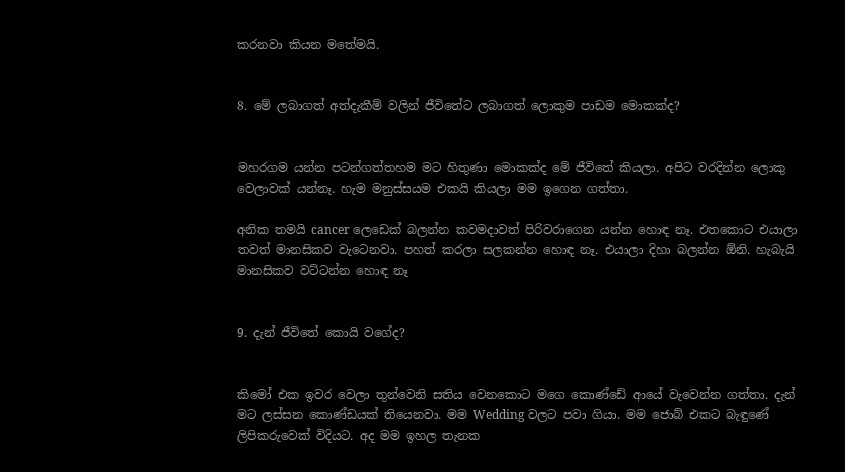කරනවා කියන මතේමයි.


8. මේ ලබාගත් අත්දැකීම් වලින් ජීවිතේට ලබාගත් ලොකුම පාඩම මොකක්ද?


මහරගම යන්න පටන්ගත්තහම මට හිතුණා මොකක්ද මේ ජීවිතේ කියලා. අපිට වරදින්න ලොකු වෙලාවක් යන්නෑ. හැම මනුස්සයම එකයි කියලා මම ඉගෙන ගත්තා.

අනික තමයි cancer ලෙඩෙක් බලන්න කවමදාවත් පිරිවරාගෙන යන්න හොඳ නෑ. එතකොට එයාලා තවත් මානසිකව වැටෙනවා. පහත් කරලා සලකන්න හොඳ නෑ. එයාලා දිහා බලන්න ඕනි. හැබැයි මානසිකව වට්ටන්න හොඳ නෑ


9. දැන් ජීවිතේ කොයි වගේද?


කිමෝ එක ඉවර වෙලා තුන්වෙනි සතිය වෙනකොට මගෙ කොණ්ඩේ ආයේ වැවෙන්න ගත්තා. දැන් මට ලස්සන කොණ්ඩයක් තියෙනවා. මම Wedding වලට පවා ගියා. මම ජොබ් එකට බැඳුණේ ලිපිකරුවෙක් විදියට. අද මම ඉහල තැනක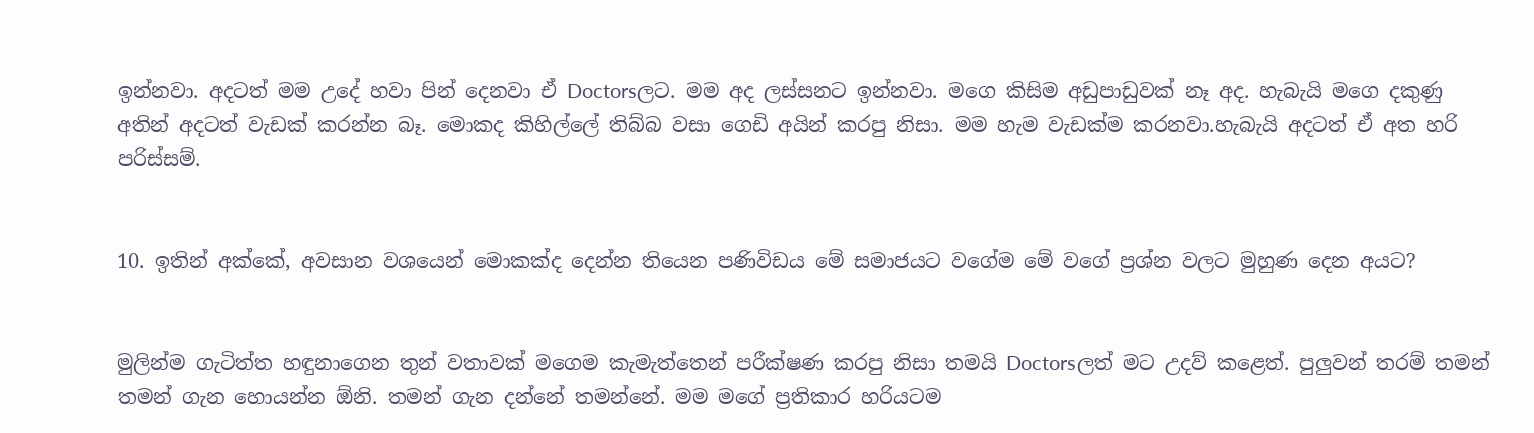ඉන්නවා. අදටත් මම උදේ හවා පින් දෙනවා ඒ Doctorsලට. මම අද ලස්සනට ඉන්නවා. මගෙ කිසිම අඩුපාඩුවක් නෑ අද. හැබැයි මගෙ දකුණු අතින් අදටත් වැඩක් කරන්න බෑ. මොකද කිහිල්ලේ තිබ්බ වසා ගෙඩි අයින් කරපු නිසා. මම හැම වැඩක්ම කරනවා.හැබැයි අදටත් ඒ අත හරි පරිස්සම්.


10. ඉතින් අක්කේ, අවසාන වශයෙන් මොකක්ද දෙන්න තියෙන පණිවිඩය මේ සමාජයට වගේම මේ වගේ ප්‍රශ්න වලට මුහුණ දෙන අයට?


මුලින්ම ගැටිත්ත හඳුනාගෙන තුන් වතාවක් මගෙම කැමැත්තෙන් පරීක්ෂණ කරපු නිසා තමයි Doctorsලත් මට උදව් කළෙත්. පුලුවන් තරම් තමන් තමන් ගැන හොයන්න ඕනි. තමන් ගැන දන්නේ තමන්නේ. මම මගේ ප්‍රතිකාර හරියටම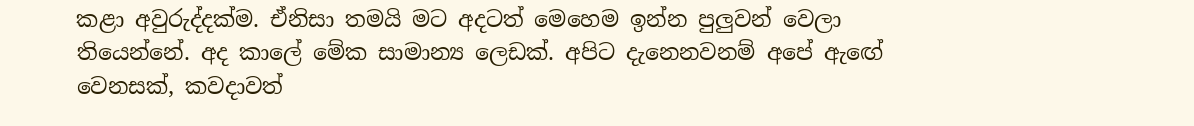කළා අවුරුද්දක්ම. ඒනිසා තමයි මට අදටත් මෙහෙම ඉන්න පුලුවන් වෙලා තියෙන්නේ. අද කාලේ මේක සාමාන්‍ය ලෙඩක්. අපිට දැනෙනවනම් අපේ ඇඟේ වෙනසක්, කවදාවත්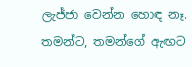ලැජ්ජා වෙන්න හොඳ නෑ. තමන්ට, තමන්ගේ ඇඟට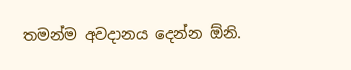තමන්ම අවදානය දෙන්න ඕනි.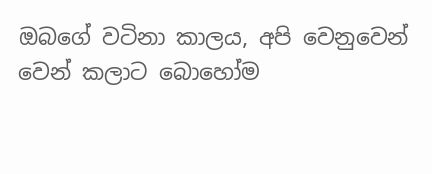ඔබගේ වටිනා කාලය, අපි වෙනුවෙන් වෙන් කලාට බොහෝම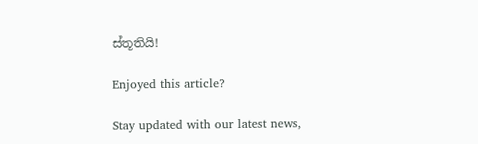ස්තූතියි!

Enjoyed this article?

Stay updated with our latest news,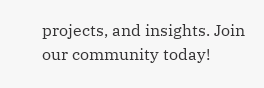projects, and insights. Join our community today!